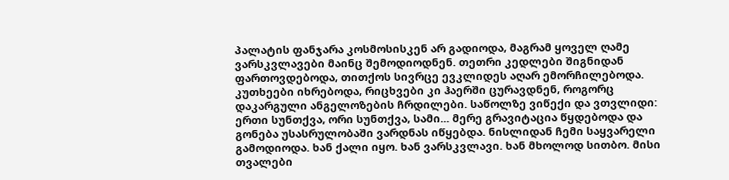პალატის ფანჯარა კოსმოსისკენ არ გადიოდა, მაგრამ ყოველ ღამე ვარსკვლავები მაინც შემოდიოდნენ. თეთრი კედლები შიგნიდან ფართოვდებოდა, თითქოს სივრცე ევკლიდეს აღარ ემორჩილებოდა. კუთხეები იხრებოდა, რიცხვები კი ჰაერში ცურავდნენ, როგორც დაკარგული ანგელოზების ჩრდილები. საწოლზე ვიწექი და ვთვლიდი: ერთი სუნთქვა, ორი სუნთქვა, სამი... მერე გრავიტაცია წყდებოდა და გონება უსასრულობაში ვარდნას იწყებდა. ნისლიდან ჩემი საყვარელი გამოდიოდა. ხან ქალი იყო. ხან ვარსკვლავი. ხან მხოლოდ სითბო. მისი თვალები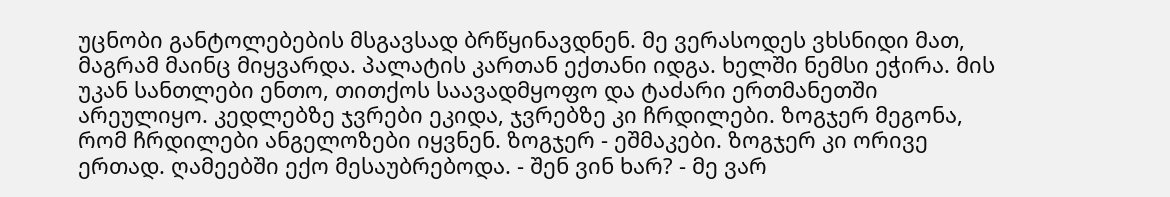უცნობი განტოლებების მსგავსად ბრწყინავდნენ. მე ვერასოდეს ვხსნიდი მათ, მაგრამ მაინც მიყვარდა. პალატის კართან ექთანი იდგა. ხელში ნემსი ეჭირა. მის უკან სანთლები ენთო, თითქოს საავადმყოფო და ტაძარი ერთმანეთში არეულიყო. კედლებზე ჯვრები ეკიდა, ჯვრებზე კი ჩრდილები. ზოგჯერ მეგონა, რომ ჩრდილები ანგელოზები იყვნენ. ზოგჯერ - ეშმაკები. ზოგჯერ კი ორივე ერთად. ღამეებში ექო მესაუბრებოდა. - შენ ვინ ხარ? - მე ვარ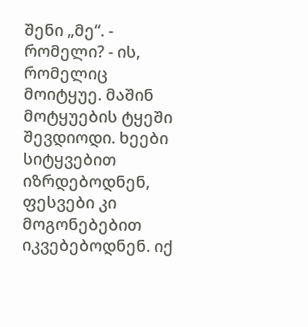შენი „მე“. - რომელი? - ის, რომელიც მოიტყუე. მაშინ მოტყუების ტყეში შევდიოდი. ხეები სიტყვებით იზრდებოდნენ, ფესვები კი მოგონებებით იკვებებოდნენ. იქ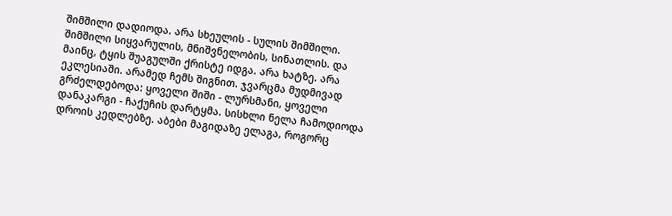შიმშილი დადიოდა. არა სხეულის - სულის შიმშილი. შიმშილი სიყვარულის, მნიშვნელობის, სინათლის. და მაინც, ტყის შუაგულში ქრისტე იდგა. არა ხატზე. არა ეკლესიაში. არამედ ჩემს შიგნით. ჯვარცმა მუდმივად გრძელდებოდა: ყოველი შიში - ლურსმანი, ყოველი დანაკარგი - ჩაქუჩის დარტყმა. სისხლი ნელა ჩამოდიოდა დროის კედლებზე. აბები მაგიდაზე ელაგა, როგორც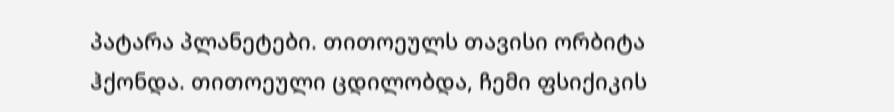პატარა პლანეტები. თითოეულს თავისი ორბიტა ჰქონდა. თითოეული ცდილობდა, ჩემი ფსიქიკის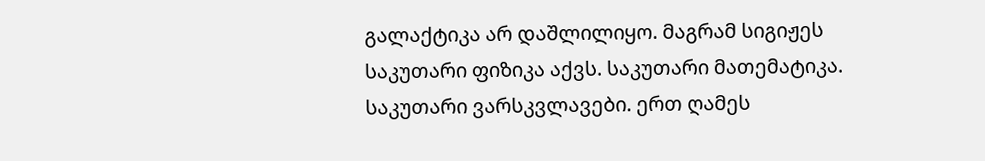გალაქტიკა არ დაშლილიყო. მაგრამ სიგიჟეს საკუთარი ფიზიკა აქვს. საკუთარი მათემატიკა. საკუთარი ვარსკვლავები. ერთ ღამეს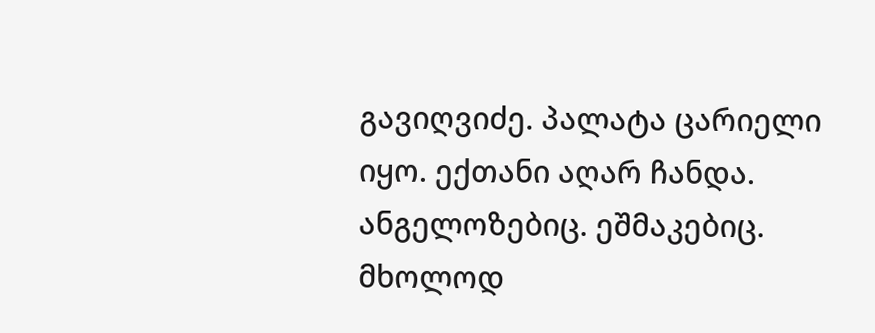გავიღვიძე. პალატა ცარიელი იყო. ექთანი აღარ ჩანდა. ანგელოზებიც. ეშმაკებიც. მხოლოდ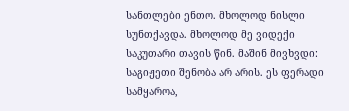სანთლები ენთო. მხოლოდ ნისლი სუნთქავდა. მხოლოდ მე ვიდექი საკუთარი თავის წინ. მაშინ მივხვდი: საგიჟეთი შენობა არ არის. ეს ფერადი სამყაროა,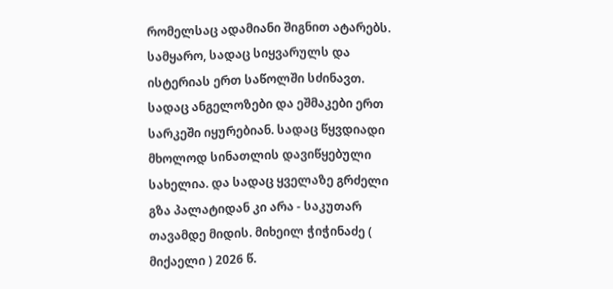რომელსაც ადამიანი შიგნით ატარებს. სამყარო, სადაც სიყვარულს და ისტერიას ერთ საწოლში სძინავთ. სადაც ანგელოზები და ეშმაკები ერთ სარკეში იყურებიან. სადაც წყვდიადი მხოლოდ სინათლის დავიწყებული სახელია. და სადაც ყველაზე გრძელი გზა პალატიდან კი არა - საკუთარ თავამდე მიდის. მიხეილ ჭიჭინაძე ( მიქაელი ) 2026 წ.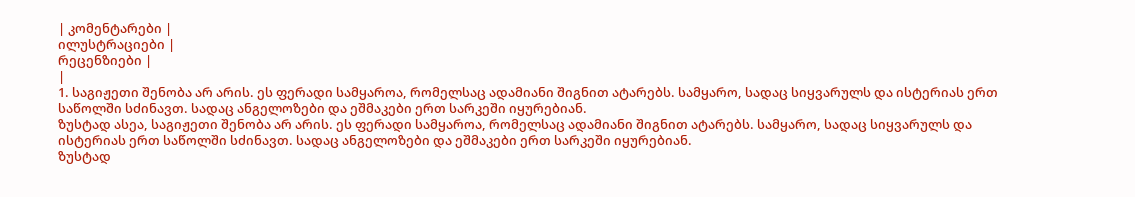| კომენტარები |
ილუსტრაციები |
რეცენზიები |
|
1. საგიჟეთი შენობა არ არის. ეს ფერადი სამყაროა, რომელსაც ადამიანი შიგნით ატარებს. სამყარო, სადაც სიყვარულს და ისტერიას ერთ საწოლში სძინავთ. სადაც ანგელოზები და ეშმაკები ერთ სარკეში იყურებიან.
ზუსტად ასეა, საგიჟეთი შენობა არ არის. ეს ფერადი სამყაროა, რომელსაც ადამიანი შიგნით ატარებს. სამყარო, სადაც სიყვარულს და ისტერიას ერთ საწოლში სძინავთ. სადაც ანგელოზები და ეშმაკები ერთ სარკეში იყურებიან.
ზუსტად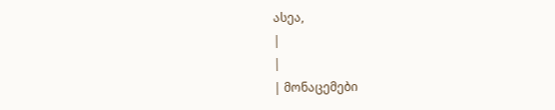ასეა,
|
|
| მონაცემები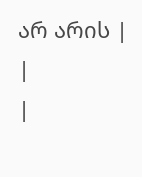არ არის |
|
|